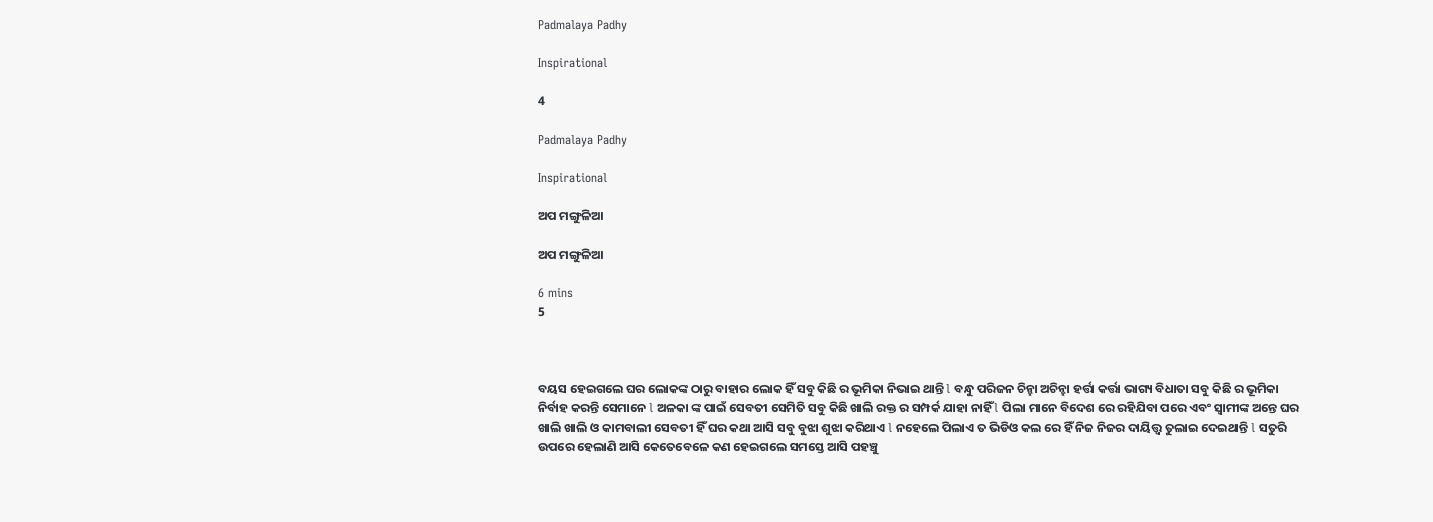Padmalaya Padhy

Inspirational

4

Padmalaya Padhy

Inspirational

ଅପ ମଙ୍ଗୁଳିଆ

ଅପ ମଙ୍ଗୁଳିଆ

6 mins
5



ବୟସ ହେଇଗଲେ ଘର ଲୋକଙ୍କ ଠାରୁ ବାହାର ଲୋକ ହିଁ ସବୁ କିଛି ର ଭୂମିକା ନିଭାଇ ଥାନ୍ତି l ବନ୍ଧୁ ପରିଜନ ଚିନ୍ହା ଅଚିନ୍ହା ହର୍ତ୍ତା କର୍ତ୍ତା ଭାଗ୍ୟ ବିଧାତା ସବୁ କିଛି ର ଭୂମିକା ନିର୍ବାହ କରନ୍ତି ସେମାନେ l ଅଳକା ଙ୍କ ପାଇଁ ସେବତୀ ସେମିତି ସବୁ କିଛି ଖାଲି ରକ୍ତ ର ସମ୍ପର୍କ ଯାହା ନାହିଁ l ପିଲା ମାନେ ବିଦେଶ ରେ ରହିଯିବା ପରେ ଏବଂ ସ୍ୱାମୀଙ୍କ ଅନ୍ତେ ଘର ଖାଲି ଖାଲି ଓ କାମବାଲୀ ସେବତୀ ହିଁ ଘର କଥା ଆସି ସବୁ ବୁଝା ଶୁଝା କରିଥାଏ l ନହେଲେ ପିଲାଏ ତ ଭିଡିଓ କଲ ରେ ହିଁ ନିଜ ନିଜର ଦାୟିତ୍ତ୍ୱ ତୁଲାଇ ଦେଇଥାନ୍ତି l ସତୁରି ଉପରେ ହେଲାଣି ଆସି କେତେବେଳେ କଣ ହେଇଗଲେ ସମସ୍ତେ ଆସି ପହଞ୍ଚୁ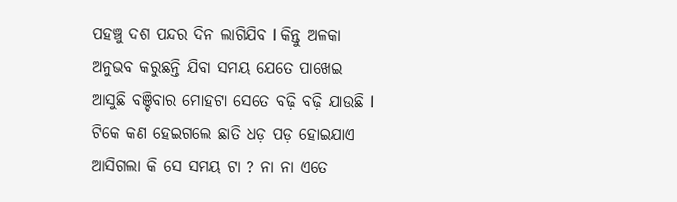ପହଞ୍ଚୁ ଦଶ ପନ୍ଦର ଦିନ ଲାଗିଯିବ l କିନ୍ତୁ ଅଳକା ଅନୁଭବ କରୁଛନ୍ତି ଯିବା ସମୟ ଯେତେ ପାଖେଇ ଆସୁଛି ବଞ୍ଚିବାର ମୋହଟା ସେତେ ବଢ଼ି ବଢ଼ି ଯାଉଛି l ଟିକେ କଣ ହେଇଗଲେ ଛାତି ଧଡ଼ ପଡ଼ ହୋଇଯାଏ ଆସିଗଲା କି ସେ ସମୟ ଟା ? ନା ନା ଏତେ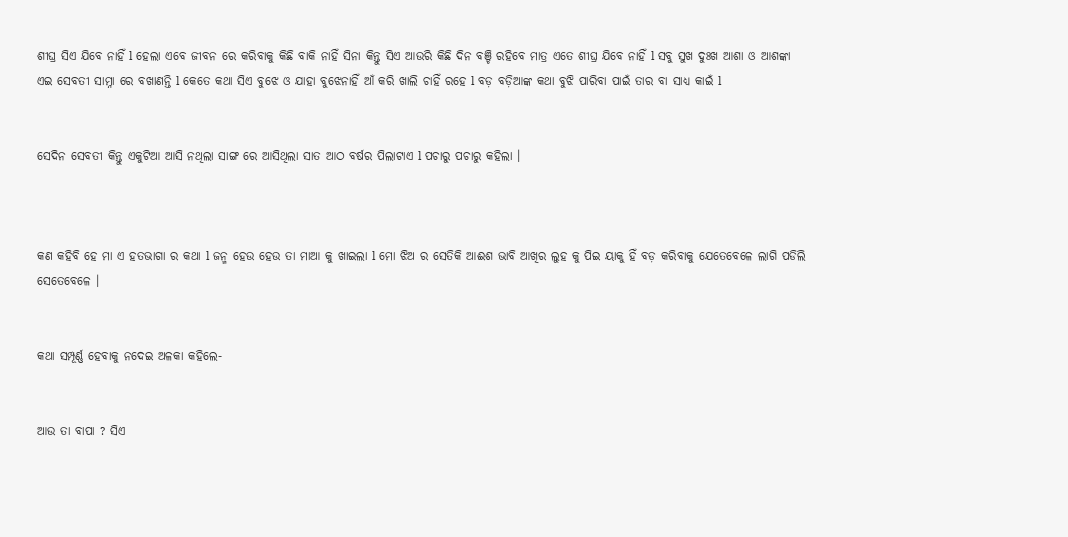ଶୀଘ୍ର ସିଏ ଯିବେ ନାହିଁ l ହେଲା ଏବେ ଜୀବନ ରେ କରିବାକୁ କିଛି ବାକି ନାହିଁ ସିନା କିନ୍ତୁ ସିଏ ଆଉରି କିଛି ଦିନ ବଞ୍ଚି ରହିବେ ମାତ୍ର ଏତେ ଶୀଘ୍ର ଯିବେ ନାହିଁ l ସବୁ ସୁଖ ଦୁଃଖ ଆଶା ଓ ଆଶଙ୍କା ଏଇ ସେବତୀ ସାମ୍ନା ରେ ବଖାଣନ୍ତି l କେତେ କଥା ସିଏ ବୁଝେ ଓ ଯାହା ବୁଝେନାହିଁ ଆଁ କରି ଖାଲି ଚାହିଁ ରହେ l ବଡ଼ ବଡ଼ିଆଙ୍କ କଥା ବୁଝି ପାରିବା ପାଇଁ ତାର ବା ସାଧ୍ୟ କାଇଁ l


ସେଦିନ ସେବତୀ କିନ୍ତୁ ଏକୁଟିଆ ଆସି ନଥିଲା ସାଙ୍ଗ ରେ ଆସିଥିଲା ସାତ ଆଠ ବର୍ଷର ପିଲାଟାଏ l ପଚାରୁ ପଚାରୁ କହିଲା ।



କଣ କହିବି ହେ ମା ଏ ହତଭାଗା ର କଥା l ଜନ୍ମ ହେଉ ହେଉ ତା ମାଆ କୁ ଖାଇଲା l ମୋ ଝିଅ ର ସେତିକି ଆଈଶ ଭାବି ଆଖିର ଲୁହ କୁ ପିଇ ୟାକୁ ହିଁ ବଡ଼ କରିବାକୁ ଯେତେବେଳେ ଲାଗି ପଡିଲି ସେତେବେଳେ ।


କଥା ସମ୍ପୂର୍ଣ୍ଣ ହେବାକୁ ନଦେଇ ଅଳକା କହିଲେ-


ଆଉ ତା ବାପା ? ସିଏ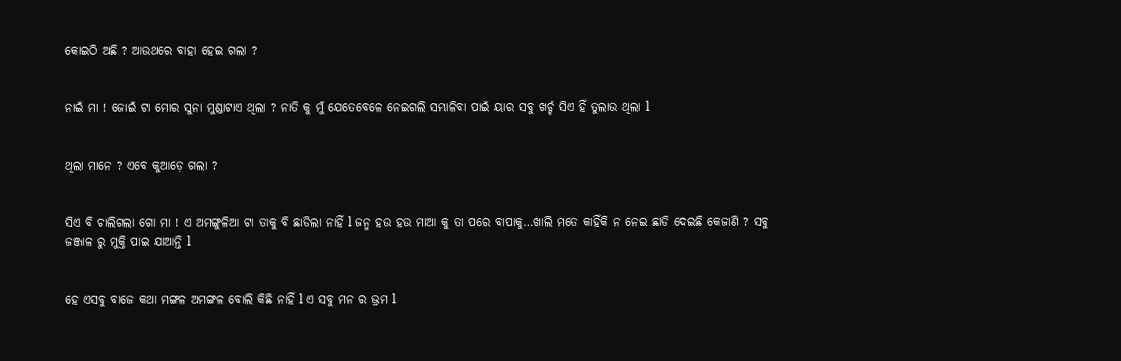କୋଇଠି ଅଛି ? ଆଉଥରେ ବାହା ହେଇ ଗଲା ?


ନାଇଁ ମା ! ଜୋଇଁ ଟା ମୋର ସୁନା ମୁଣ୍ଡାଟାଏ ଥିଲା ? ନାତି କୁ ମୁଁ ଯେତେବେଳେ ନେଇଗଲି ସମ୍ଭାଳିବା ପାଇଁ ୟାର ସବୁ ଖର୍ଚ୍ଚ ସିଏ ହିଁ ତୁଲାଉ ଥିଲା l


ଥିଲା ମାନେ ? ଏବେ କୁଆଡ଼େ ଗଲା ?


ସିଏ ବି ଚାଲିଗଲା ଗୋ ମା ! ଏ ଅମଙ୍ଗୁଳିଆ ଟା ତାକୁ ବି ଛାଡିଲା ନାହିଁ l ଜନ୍ମ ହଉ ହଉ ମାଆ କୁ ତା ପରେ ବାପାକୁ…ଖାଲି ମତେ କାହିଁକି ନ ନେଇ ଛାଡି ଦେଇଛି କେଜାଣି ? ସବୁ ଜଞ୍ଜାଳ ରୁ ମୁକ୍ତି ପାଇ ଯାଆନ୍ତି l


ହେ ଏସବୁ ବାଜେ କଥା ମଙ୍ଗଳ ଅମଙ୍ଗଳ ବୋଲି କିଛି ନାହିଁ l ଏ ସବୁ ମନ ର ଭ୍ରମ l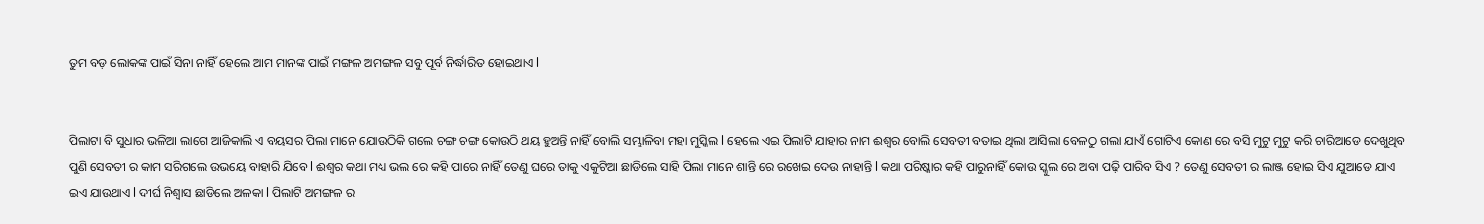ତୁମ ବଡ଼ ଲୋକଙ୍କ ପାଇଁ ସିନା ନାହିଁ ହେଲେ ଆମ ମାନଙ୍କ ପାଇଁ ମଙ୍ଗଳ ଅମଙ୍ଗଳ ସବୁ ପୂର୍ବ ନିର୍ଦ୍ଧାରିତ ହୋଇଥାଏ l


ପିଲାଟା ବି ସୁଧାର ଭଳିଆ ଲାଗେ ଆଜିକାଲି ଏ ବୟସର ପିଲା ମାନେ ଯୋଉଠିକି ଗଲେ ଚଙ୍ଗ ଚଙ୍ଗ କୋଉଠି ଥୟ ହୁଅନ୍ତି ନାହିଁ ବୋଲି ସମ୍ଭାଳିବା ମହା ମୁସ୍କିଲ l ହେଲେ ଏଇ ପିଲାଟି ଯାହାର ନାମ ଈଶ୍ୱର ବୋଲି ସେବତୀ ବତାଇ ଥିଲା ଆସିଲା ବେଳଠୁ ଗଲା ଯାଏଁ ଗୋଟିଏ କୋଣ ରେ ବସି ମୁଟୁ ମୁଟୁ କରି ଚାରିଆଡେ ଦେଖୁଥିବ ପୁଣି ସେବତୀ ର କାମ ସରିଗଲେ ଉଭୟେ ବାହାରି ଯିବେ l ଈଶ୍ୱର କଥା ମଧ୍ୟ ଭଲ ରେ କହି ପାରେ ନାହିଁ ତେଣୁ ଘରେ ତାକୁ ଏକୁଟିଆ ଛାଡିଲେ ସାହି ପିଲା ମାନେ ଶାନ୍ତି ରେ ରଖେଇ ଦେଉ ନାହାନ୍ତି l କଥା ପରିଷ୍କାର କହି ପାରୁନାହିଁ କୋଉ ସ୍କୁଲ ରେ ଅବା ପଢ଼ି ପାରିବ ସିଏ ? ତେଣୁ ସେବତୀ ର ଲାଞ୍ଜ ହୋଇ ସିଏ ଯୁଆଡେ ଯାଏ ଇଏ ଯାଉଥାଏ l ଦୀର୍ଘ ନିଶ୍ୱାସ ଛାଡିଲେ ଅଳକା l ପିଲାଟି ଅମଙ୍ଗଳ ର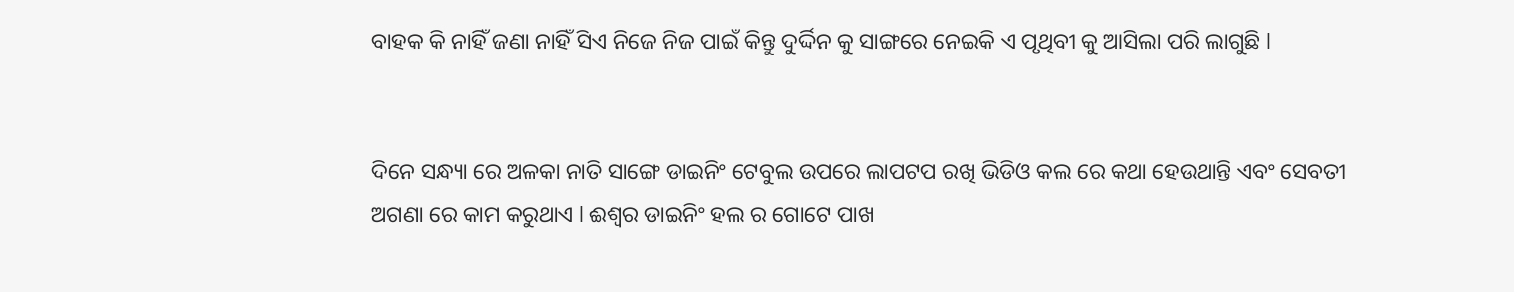ବାହକ କି ନାହିଁ ଜଣା ନାହିଁ ସିଏ ନିଜେ ନିଜ ପାଇଁ କିନ୍ତୁ ଦୁର୍ଦ୍ଦିନ କୁ ସାଙ୍ଗରେ ନେଇକି ଏ ପୃଥିବୀ କୁ ଆସିଲା ପରି ଲାଗୁଛି l


ଦିନେ ସନ୍ଧ୍ୟା ରେ ଅଳକା ନାତି ସାଙ୍ଗେ ଡାଇନିଂ ଟେବୁଲ ଉପରେ ଲାପଟପ ରଖି ଭିଡିଓ କଲ ରେ କଥା ହେଉଥାନ୍ତି ଏବଂ ସେବତୀ ଅଗଣା ରେ କାମ କରୁଥାଏ l ଈଶ୍ୱର ଡାଇନିଂ ହଲ ର ଗୋଟେ ପାଖ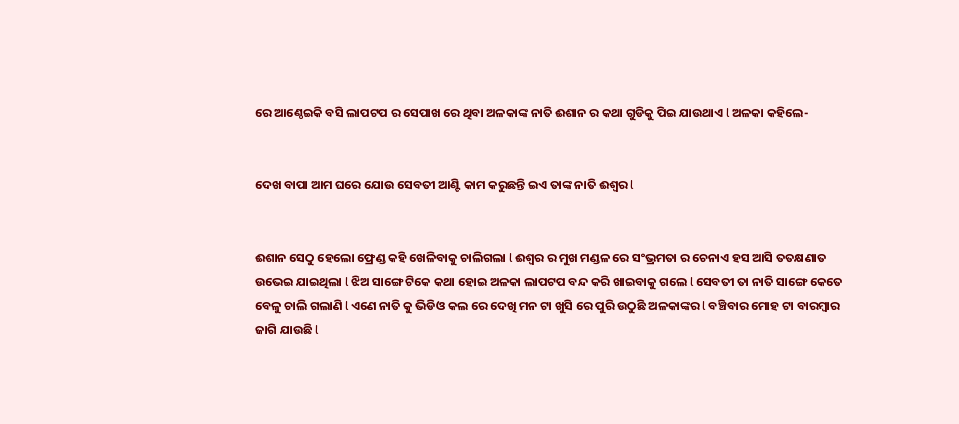ରେ ଆଣ୍ଠେଇକି ବସି ଲାପଟପ ର ସେପାଖ ରେ ଥିବା ଅଳକାଙ୍କ ନାତି ଈଶାନ ର କଥା ଗୁଡିକୁ ପିଇ ଯାଉଥାଏ l ଅଳକା କହିଲେ-


ଦେଖ ବାପା ଆମ ଘରେ ଯୋଉ ସେବତୀ ଆଣ୍ଟି କାମ କରୁଛନ୍ତି ଇଏ ତାଙ୍କ ନାତି ଈଶ୍ୱର l


ଈଶାନ ସେଠୁ ହେଲୋ ଫ୍ରେଣ୍ଡ କହି ଖେଳିବାକୁ ଚାଲିଗଲା l ଈଶ୍ୱର ର ମୁଖ ମଣ୍ଡଳ ରେ ସଂଭ୍ରମତା ର ଚେନାଏ ହସ ଆସି ତତକ୍ଷଣାତ ଉଭେଇ ଯାଇଥିଲା l ଝିଅ ସାଙ୍ଗେ ଟିକେ କଥା ହୋଇ ଅଳକା ଲାପଟପ ବନ୍ଦ କରି ଖାଇବାକୁ ଗଲେ l ସେବତୀ ତା ନାତି ସାଙ୍ଗେ କେତେ ବେଳୁ ଚାଲି ଗଲାଣି l ଏଣେ ନାତି କୁ ଭିଡିଓ କଲ ରେ ଦେଖି ମନ ଟା ଖୁସି ରେ ପୁରି ଉଠୁଛି ଅଳକାଙ୍କର l ବଞ୍ଚିବାର ମୋହ ଟା ବାରମ୍ବାର ଜାଗି ଯାଉଛି l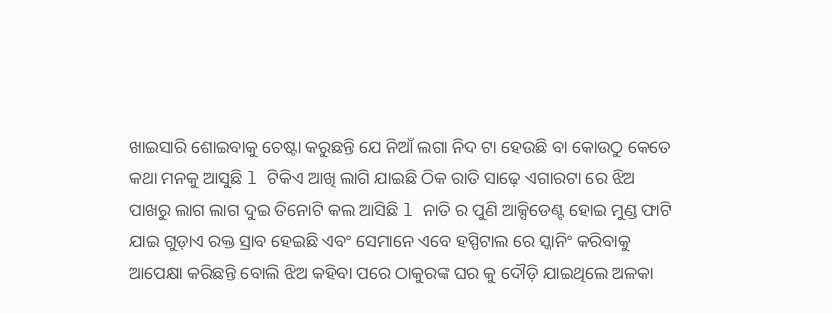ଖାଇସାରି ଶୋଇବାକୁ ଚେଷ୍ଟା କରୁଛନ୍ତି ଯେ ନିଆଁ ଲଗା ନିଦ ଟା ହେଉଛି ବା କୋଉଠୁ କେତେ କଥା ମନକୁ ଆସୁଛି l ଟିକିଏ ଆଖି ଲାଗି ଯାଇଛି ଠିକ ରାତି ସାଢ଼େ ଏଗାରଟା ରେ ଝିଅ ପାଖରୁ ଲାଗ ଲାଗ ଦୁଇ ତିନୋଟି କଲ ଆସିଛି l ନାତି ର ପୁଣି ଆକ୍ସିଡେଣ୍ଟ ହୋଇ ମୁଣ୍ଡ ଫାଟି ଯାଇ ଗୁଡ଼ାଏ ରକ୍ତ ସ୍ରାବ ହେଇଛି ଏବଂ ସେମାନେ ଏବେ ହସ୍ପିଟାଲ ରେ ସ୍କାନିଂ କରିବାକୁ ଆପେକ୍ଷା କରିଛନ୍ତି ବୋଲି ଝିଅ କହିବା ପରେ ଠାକୁରଙ୍କ ଘର କୁ ଦୌଡ଼ି ଯାଇଥିଲେ ଅଳକା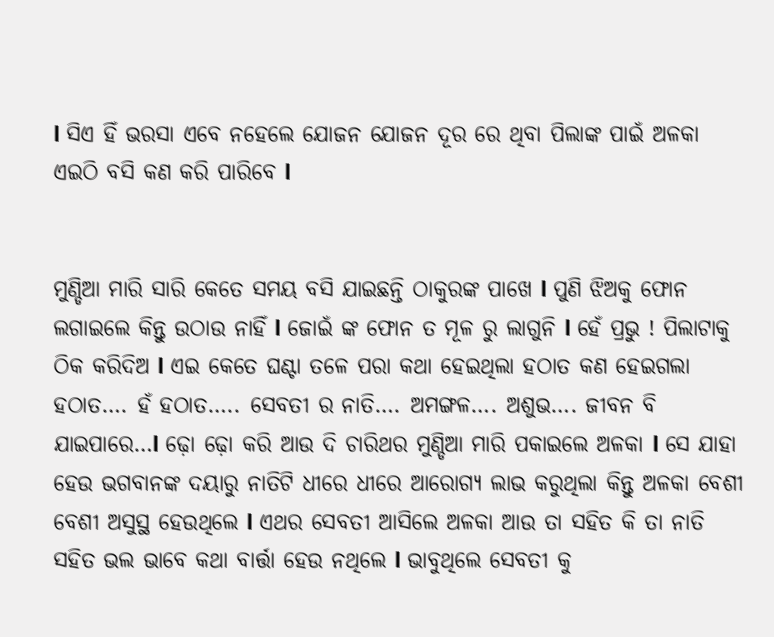l ସିଏ ହିଁ ଭରସା ଏବେ ନହେଲେ ଯୋଜନ ଯୋଜନ ଦୂର ରେ ଥିବା ପିଲାଙ୍କ ପାଇଁ ଅଳକା ଏଇଠି ବସି କଣ କରି ପାରିବେ l


ମୁଣ୍ଡିଆ ମାରି ସାରି କେତେ ସମୟ ବସି ଯାଇଛନ୍ତି ଠାକୁରଙ୍କ ପାଖେ l ପୁଣି ଝିଅକୁ ଫୋନ ଲଗାଇଲେ କିନ୍ତୁ ଉଠାଉ ନାହିଁ l ଜୋଇଁ ଙ୍କ ଫୋନ ତ ମୂଳ ରୁ ଲାଗୁନି l ହେଁ ପ୍ରଭୁ ! ପିଲାଟାକୁ ଠିକ କରିଦିଅ l ଏଇ କେତେ ଘଣ୍ଟା ତଳେ ପରା କଥା ହେଇଥିଲା ହଠାତ କଣ ହେଇଗଲା ହଠାତ…. ହଁ ହଠାତ….. ସେବତୀ ର ନାତି…. ଅମଙ୍ଗଳ…. ଅଶୁଭ…. ଜୀବନ ବି ଯାଇପାରେ…l ଢ଼ୋ ଢ଼ୋ କରି ଆଉ ଦି ଚାରିଥର ମୁଣ୍ଡିଆ ମାରି ପକାଇଲେ ଅଳକା l ସେ ଯାହା ହେଉ ଭଗବାନଙ୍କ ଦୟାରୁ ନାତିଟି ଧୀରେ ଧୀରେ ଆରୋଗ୍ୟ ଲାଭ କରୁଥିଲା କିନ୍ତୁ ଅଳକା ବେଶୀ ବେଶୀ ଅସୁସ୍ଥ ହେଉଥିଲେ l ଏଥର ସେବତୀ ଆସିଲେ ଅଳକା ଆଉ ତା ସହିତ କି ତା ନାତି ସହିତ ଭଲ ଭାବେ କଥା ବାର୍ତ୍ତା ହେଉ ନଥିଲେ l ଭାବୁଥିଲେ ସେବତୀ କୁ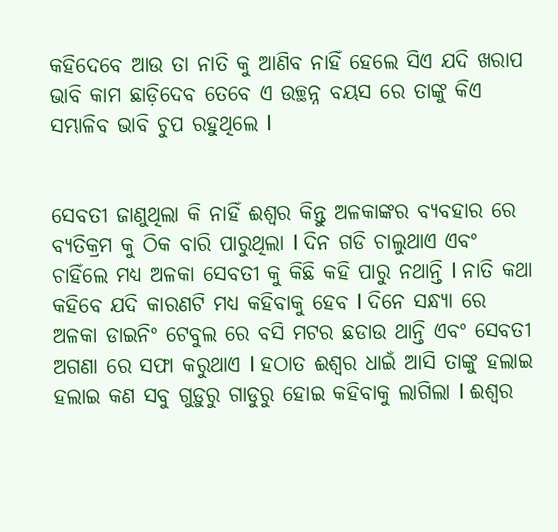କହିଦେବେ ଆଉ ତା ନାତି କୁ ଆଣିବ ନାହିଁ ହେଲେ ସିଏ ଯଦି ଖରାପ ଭାବି କାମ ଛାଡ଼ିଦେବ ତେବେ ଏ ଉଚ୍ଛନ୍ନ ବୟସ ରେ ତାଙ୍କୁ କିଏ ସମ୍ଭାଳିବ ଭାବି ଚୁପ ରହୁଥିଲେ l


ସେବତୀ ଜାଣୁଥିଲା କି ନାହିଁ ଈଶ୍ୱର କିନ୍ତୁ ଅଳକାଙ୍କର ବ୍ୟବହାର ରେ ବ୍ୟତିକ୍ରମ କୁ ଠିକ ବାରି ପାରୁଥିଲା l ଦିନ ଗଡି ଚାଲୁଥାଏ ଏବଂ ଚାହିଁଲେ ମଧ୍ୟ ଅଳକା ସେବତୀ କୁ କିଛି କହି ପାରୁ ନଥାନ୍ତି l ନାତି କଥା କହିବେ ଯଦି କାରଣଟି ମଧ୍ୟ କହିବାକୁ ହେବ l ଦିନେ ସନ୍ଧ୍ୟା ରେ ଅଳକା ଡାଇନିଂ ଟେବୁଲ ରେ ବସି ମଟର ଛଡାଉ ଥାନ୍ତି ଏବଂ ସେବତୀ ଅଗଣା ରେ ସଫା କରୁଥାଏ l ହଠାତ ଈଶ୍ୱର ଧାଇଁ ଆସି ତାଙ୍କୁ ହଲାଇ ହଲାଇ କଣ ସବୁ ଗୁଡ଼ୁରୁ ଗାଡୁରୁ ହୋଇ କହିବାକୁ ଲାଗିଲା l ଈଶ୍ୱର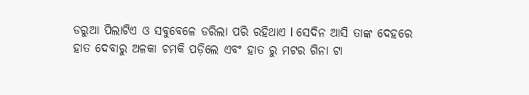ଡରୁଆ ପିଲାଟିଏ ଓ ସବୁବେଳେ ଡରିଲା ପରି ରହିଥାଏ l ସେଦିନ ଆସି ତାଙ୍କ ଦେହରେ ହାତ ଦେବାରୁ ଅଳକା ଚମକି ପଡ଼ିଲେ ଏବଂ ହାତ ରୁ ମଟର ଗିନା ଟା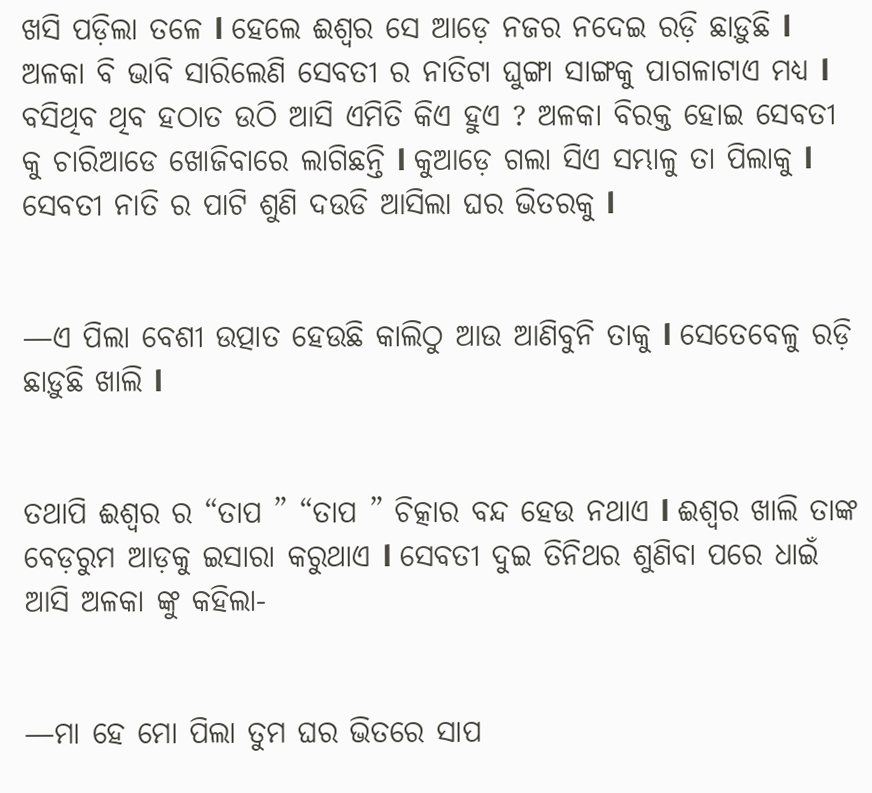ଖସି ପଡ଼ିଲା ତଳେ l ହେଲେ ଈଶ୍ୱର ସେ ଆଡ଼େ ନଜର ନଦେଇ ରଡ଼ି ଛାଡ଼ୁଛି l ଅଳକା ବି ଭାବି ସାରିଲେଣି ସେବତୀ ର ନାତିଟା ଘୁଙ୍ଗା ସାଙ୍ଗକୁ ପାଗଳାଟାଏ ମଧ୍ୟ l ବସିଥିବ ଥିବ ହଠାତ ଉଠି ଆସି ଏମିତି କିଏ ହୁଏ ? ଅଳକା ବିରକ୍ତ ହୋଇ ସେବତୀ କୁ ଚାରିଆଡେ ଖୋଜିବାରେ ଲାଗିଛନ୍ତି l କୁଆଡ଼େ ଗଲା ସିଏ ସମ୍ଭାଳୁ ତା ପିଲାକୁ l ସେବତୀ ନାତି ର ପାଟି ଶୁଣି ଦଉଡି ଆସିଲା ଘର ଭିତରକୁ l


—ଏ ପିଲା ବେଶୀ ଉତ୍ପାତ ହେଉଛି କାଲିଠୁ ଆଉ ଆଣିବୁନି ତାକୁ l ସେତେବେଳୁ ରଡ଼ି ଛାଡ଼ୁଛି ଖାଲି l


ତଥାପି ଈଶ୍ୱର ର “ତାପ ” “ତାପ ” ଚିତ୍କାର ବନ୍ଦ ହେଉ ନଥାଏ l ଈଶ୍ୱର ଖାଲି ତାଙ୍କ ବେଡ଼ରୁମ ଆଡ଼କୁ ଇସାରା କରୁଥାଏ l ସେବତୀ ଦୁଇ ତିନିଥର ଶୁଣିବା ପରେ ଧାଇଁ ଆସି ଅଳକା ଙ୍କୁ କହିଲା-


—ମା ହେ ମୋ ପିଲା ତୁମ ଘର ଭିତରେ ସାପ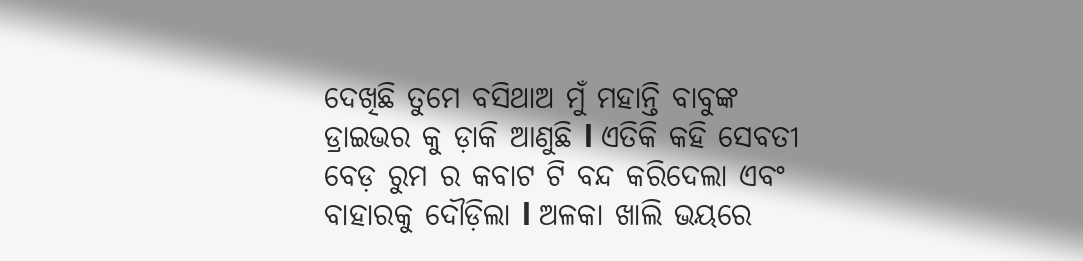ଦେଖିଛି ତୁମେ ବସିଥାଅ ମୁଁ ମହାନ୍ତି ବାବୁଙ୍କ ଡ୍ରାଇଭର କୁ ଡ଼ାକି ଆଣୁଛି l ଏତିକି କହି ସେବତୀ ବେଡ଼ ରୁମ ର କବାଟ ଟି ବନ୍ଦ କରିଦେଲା ଏବଂ ବାହାରକୁ ଦୌଡ଼ିଲା l ଅଳକା ଖାଲି ଭୟରେ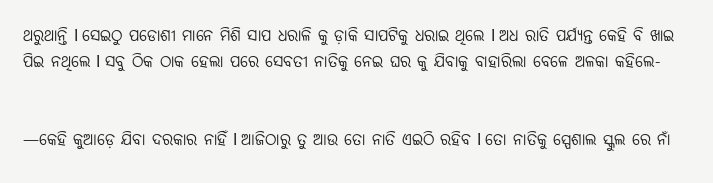ଥରୁଥାନ୍ତି l ସେଇଠୁ ପଡୋଶୀ ମାନେ ମିଶି ସାପ ଧରାଳି କୁ ଡ଼ାକି ସାପଟିକୁ ଧରାଇ ଥିଲେ l ଅଧ ରାତି ପର୍ଯ୍ୟନ୍ତ କେହି ବି ଖାଇ ପିଇ ନଥିଲେ l ସବୁ ଠିକ ଠାକ ହେଲା ପରେ ସେବତୀ ନାତିକୁ ନେଇ ଘର କୁ ଯିବାକୁ ବାହାରିଲା ବେଳେ ଅଳକା କହିଲେ-


—କେହି କୁଆଡ଼େ ଯିବା ଦରକାର ନାହିଁ l ଆଜିଠାରୁ ତୁ ଆଉ ତୋ ନାତି ଏଇଠି ରହିବ l ତୋ ନାତିକୁ ସ୍ପେଶାଲ ସ୍କୁଲ ରେ ନାଁ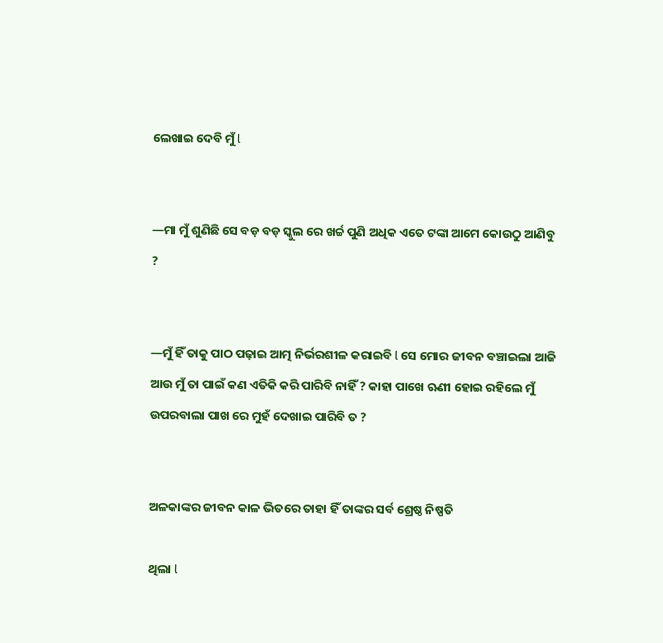ଲେଖାଇ ଦେବି ମୁଁ l


—ମା ମୁଁ ଶୁଣିଛି ସେ ବଡ଼ ବଡ଼ ସ୍କୁଲ ରେ ଖର୍ଚ୍ଚ ପୁଣି ଅଧିକ ଏତେ ଟଙ୍କା ଆମେ କୋଉଠୁ ଆଣିବୁ ?


—ମୁଁ ହିଁ ତାକୁ ପାଠ ପଢ଼ାଇ ଆତ୍ମ ନିର୍ଭରଶୀଳ କରାଇବି l ସେ ମୋର ଜୀବନ ବଞ୍ଚାଇଲା ଆଜି ଆଉ ମୁଁ ତା ପାଇଁ କଣ ଏତିକି କରି ପାରିବି ନାହିଁ ? କାହା ପାଖେ ଋଣୀ ହୋଇ ରହିଲେ ମୁଁ ଉପରବାଲା ପାଖ ରେ ମୁହଁ ଦେଖାଇ ପାରିବି ତ ?


ଅଳକାଙ୍କର ଜୀବନ କାଳ ଭିତରେ ତାହା ହିଁ ତାଙ୍କର ସର୍ବ ଶ୍ରେଷ୍ଠ ନିଷ୍ପତି

ଥିଲା l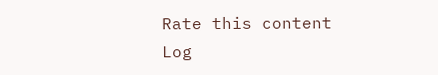Rate this content
Log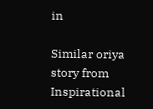in

Similar oriya story from Inspirational